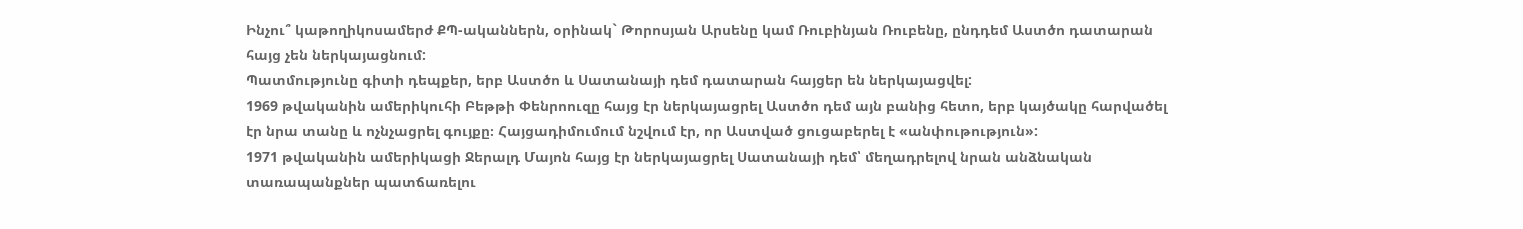Ինչու՞ կաթողիկոսամերժ ՔՊ-ականներն, օրինակ` Թորոսյան Արսենը կամ Ռուբինյան Ռուբենը, ընդդեմ Աստծո դատարան հայց չեն ներկայացնում:
Պատմությունը գիտի դեպքեր, երբ Աստծո և Սատանայի դեմ դատարան հայցեր են ներկայացվել:
1969 թվականին ամերիկուհի Բեթթի Փենրոուզը հայց էր ներկայացրել Աստծո դեմ այն բանից հետո, երբ կայծակը հարվածել էր նրա տանը և ոչնչացրել գույքը։ Հայցադիմումում նշվում էր, որ Աստված ցուցաբերել է «անփութություն»:
1971 թվականին ամերիկացի Ջերալդ Մայոն հայց էր ներկայացրել Սատանայի դեմ՝ մեղադրելով նրան անձնական տառապանքներ պատճառելու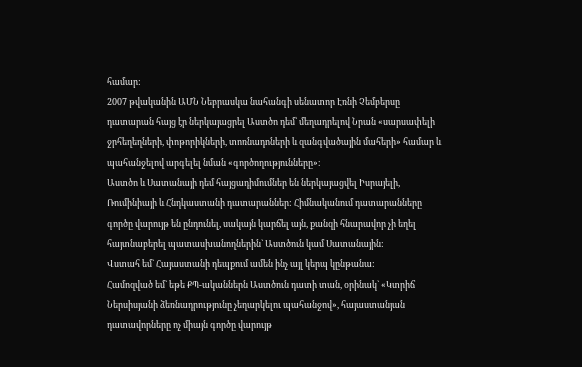համար:
2007 թվականին ԱՄՆ Նեբրասկա նահանգի սենատոր Էռնի Չեմբերսը դատարան հայց էր ներկայացրել Աստծո դեմ՝ մեղադրելով Նրան «սարսափելի ջրհեղեղների, փոթորիկների, տոռնադոների և զանգվածային մահերի» համար և պահանջելով արգելել նման «գործողությունները»։
Աստծո և Սատանայի դեմ հայցադիմումներ են ներկայացվել Իսրայելի, Ռումինիայի և Հնդկաստանի դատարաններ: Հիմնականում դատարանները գործը վարույթ են ընդունել, սակայն կարճել այն, քանզի հնարավոր չի եղել հայտնաբերել պատասխանողներին` Աստծուն կամ Սատանային:
Վստահ եմ` Հայաստանի դեպքում ամեն ինչ այլ կերպ կընթանա:
Համոզված եմ` եթե ՔՊ-ականներն Աստծուն դատի տան, օրինակ` «Կտրիճ Ներսիսյանի ձեռնադրությունը չեղարկելու պահանջով», հայաստանյան դատավորները ոչ միայն գործը վարույթ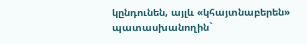կընդունեն, այլև «կհայտնաբերեն» պատասխանողին`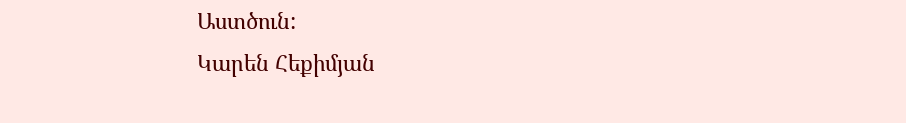Աստծուն:
Կարեն Հեքիմյան